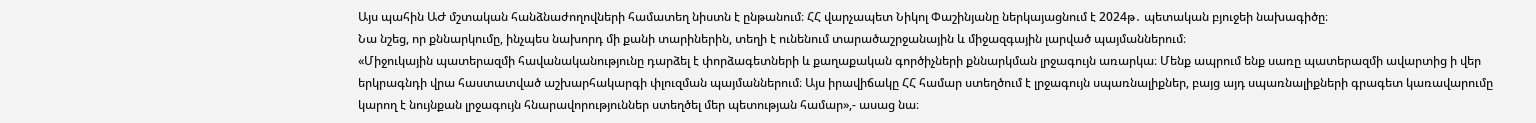Այս պահին ԱԺ մշտական հանձնաժողովների համատեղ նիստն է ընթանում։ ՀՀ վարչապետ Նիկոլ Փաշինյանը ներկայացնում է 2024թ․ պետական բյուջեի նախագիծը։
Նա նշեց, որ քննարկումը, ինչպես նախորդ մի քանի տարիներին, տեղի է ունենում տարածաշրջանային և միջազգային լարված պայմաններում։
«Միջուկային պատերազմի հավանականությունը դարձել է փորձագետների և քաղաքական գործիչների քննարկման լրջագույն առարկա։ Մենք ապրում ենք սառը պատերազմի ավարտից ի վեր երկրագնդի վրա հաստատված աշխարհակարգի փլուզման պայմաններում։ Այս իրավիճակը ՀՀ համար ստեղծում է լրջագույն սպառնալիքներ, բայց այդ սպառնալիքների գրագետ կառավարումը կարող է նույնքան լրջագույն հնարավորություններ ստեղծել մեր պետության համար»,- ասաց նա։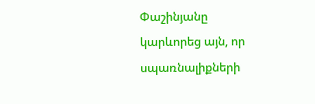Փաշինյանը կարևորեց այն, որ սպառնալիքների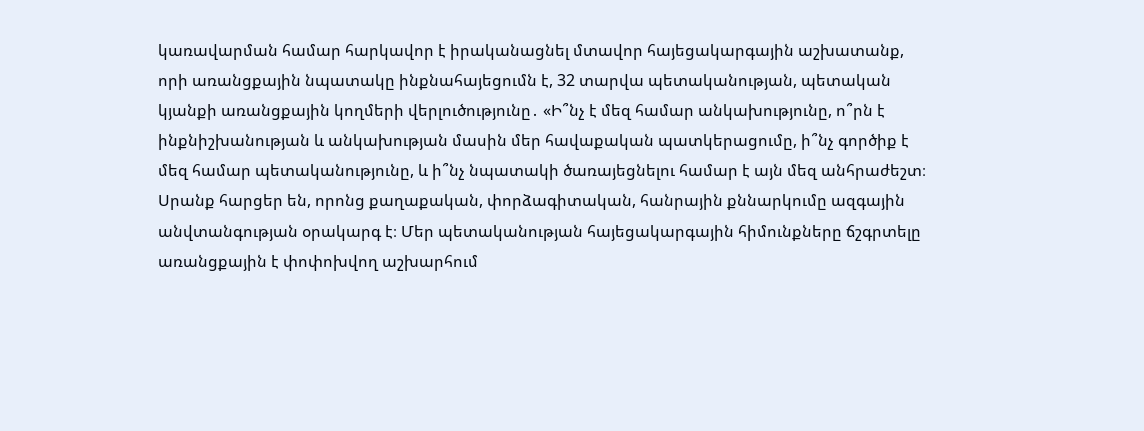կառավարման համար հարկավոր է իրականացնել մտավոր հայեցակարգային աշխատանք, որի առանցքային նպատակը ինքնահայեցումն է, 32 տարվա պետականության, պետական կյանքի առանցքային կողմերի վերլուծությունը․ «Ի՞նչ է մեզ համար անկախությունը, ո՞րն է ինքնիշխանության և անկախության մասին մեր հավաքական պատկերացումը, ի՞նչ գործիք է մեզ համար պետականությունը, և ի՞նչ նպատակի ծառայեցնելու համար է այն մեզ անհրաժեշտ։ Սրանք հարցեր են, որոնց քաղաքական, փորձագիտական, հանրային քննարկումը ազգային անվտանգության օրակարգ է։ Մեր պետականության հայեցակարգային հիմունքները ճշգրտելը առանցքային է փոփոխվող աշխարհում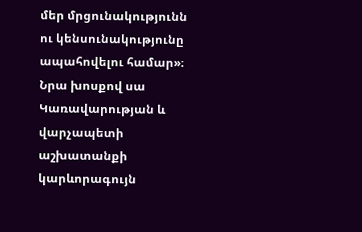մեր մրցունակությունն ու կենսունակությունը ապահովելու համար»։
Նրա խոսքով սա Կառավարության և վարչապետի աշխատանքի կարևորագույն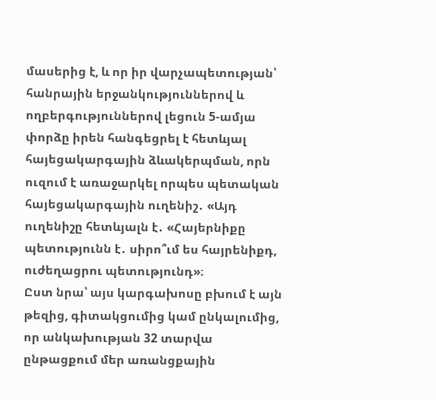մասերից է, և որ իր վարչապետության՝ հանրային երջանկություններով և ողբերգություններով լեցուն 5-ամյա փորձը իրեն հանգեցրել է հետևյալ հայեցակարգային ձևակերպման, որն ուզում է առաջարկել որպես պետական հայեցակարգային ուղենիշ․ «Այդ ուղենիշը հետևյալն է․ «Հայերնիքը պետությունն է․ սիրո՞ւմ ես հայրենիքդ, ուժեղացրու պետությունդ»։
Ըստ նրա՝ այս կարգախոսը բխում է այն թեզից, գիտակցումից կամ ընկալումից, որ անկախության 32 տարվա ընթացքում մեր առանցքային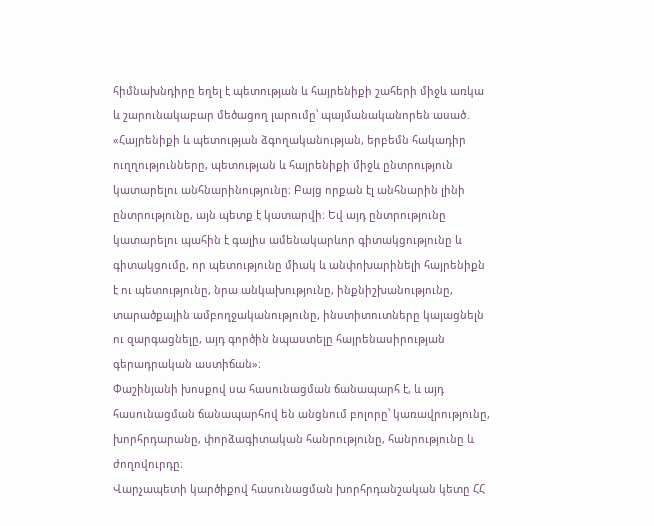հիմնախնդիրը եղել է պետության և հայրենիքի շահերի միջև առկա և շարունակաբար մեծացող լարումը՝ պայմանականորեն ասած․ «Հայրենիքի և պետության ձգողականության, երբեմն հակադիր ուղղությունները, պետության և հայրենիքի միջև ընտրություն կատարելու անհնարինությունը։ Բայց որքան էլ անհնարին լինի ընտրությունը, այն պետք է կատարվի։ Եվ այդ ընտրությունը կատարելու պահին է գալիս ամենակարևոր գիտակցությունը և գիտակցումը, որ պետությունը միակ և անփոխարինելի հայրենիքն է ու պետությունը, նրա անկախությունը, ինքնիշխանությունը, տարածքային ամբողջականությունը, ինստիտուտները կայացնելն ու զարգացնելը, այդ գործին նպաստելը հայրենասիրության գերադրական աստիճան»։
Փաշինյանի խոսքով սա հասունացման ճանապարհ է, և այդ հասունացման ճանապարհով են անցնում բոլորը՝ կառավրությունը, խորհրդարանը, փորձագիտական հանրությունը, հանրությունը և ժողովուրդը։
Վարչապետի կարծիքով հասունացման խորհրդանշական կետը ՀՀ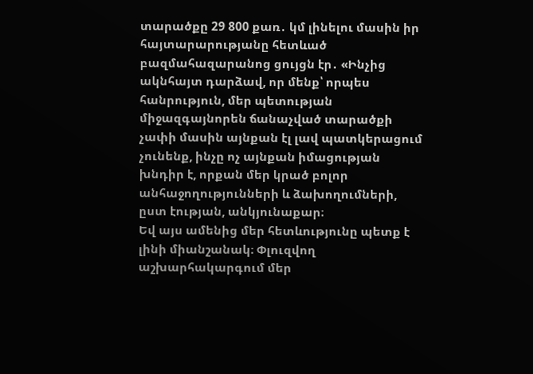տարածքը 29 800 քառ․ կմ լինելու մասին իր հայտարարությանը հետևած բազմահազարանոց ցույցն էր․ «Ինչից ակնհայտ դարձավ, որ մենք՝ որպես հանրություն, մեր պետության միջազգայնորեն ճանաչված տարածքի չափի մասին այնքան էլ լավ պատկերացում չունենք, ինչը ոչ այնքան իմացության խնդիր է, որքան մեր կրած բոլոր անհաջողությունների և ձախողումների, ըստ էության, անկյունաքար։
Եվ այս ամենից մեր հետևությունը պետք է լինի միանշանակ։ Փլուզվող աշխարհակարգում մեր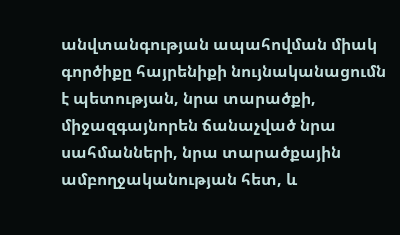անվտանգության ապահովման միակ գործիքը հայրենիքի նույնականացումն է պետության, նրա տարածքի, միջազգայնորեն ճանաչված նրա սահմանների, նրա տարածքային ամբողջականության հետ, և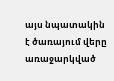այս նպատակին է ծառայում վերը առաջարկված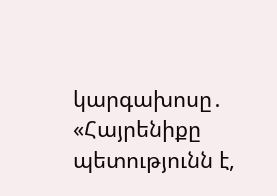կարգախոսը․ «Հայրենիքը պետությունն է,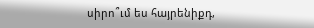սիրո՞ւմ ես հայրենիքդ,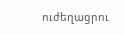ուժեղացրու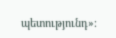պետությունդ»։